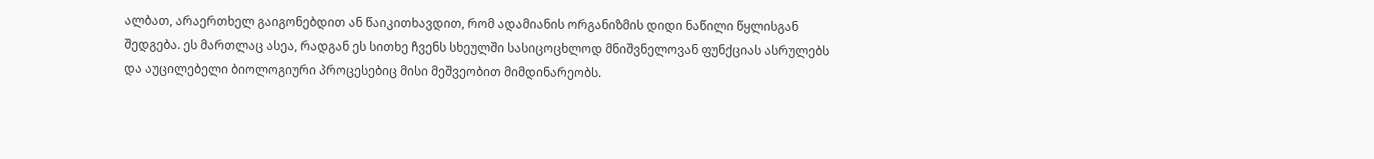ალბათ, არაერთხელ გაიგონებდით ან წაიკითხავდით, რომ ადამიანის ორგანიზმის დიდი ნაწილი წყლისგან შედგება. ეს მართლაც ასეა, რადგან ეს სითხე ჩვენს სხეულში სასიცოცხლოდ მნიშვნელოვან ფუნქციას ასრულებს და აუცილებელი ბიოლოგიური პროცესებიც მისი მეშვეობით მიმდინარეობს.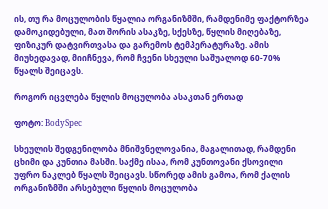ის, თუ რა მოცულობის წყალია ორგანიზმში, რამდენიმე ფაქტორზეა დამოკიდებული, მათ შორის ასაკზე, სქესზე, წყლის მიღებაზე, ფიზიკურ დატვირთვასა და გარემოს ტემპერატურაზე. ამის მიუხედავად, მიიჩნევა, რომ ჩვენი სხეული საშუალოდ 60-70% წყალს შეიცავს.

როგორ იცვლება წყლის მოცულობა ასაკთან ერთად

ფოტო: BodySpec

სხეულის შედგენილობა მნიშვნელოვანია, მაგალითად, რამდენი ცხიმი და კუნთია მასში. საქმე ისაა, რომ კუნთოვანი ქსოვილი უფრო ნაკლებ წყალს შეიცავს. სწორედ ამის გამოა, რომ ქალის ორგანიზმში არსებული წყლის მოცულობა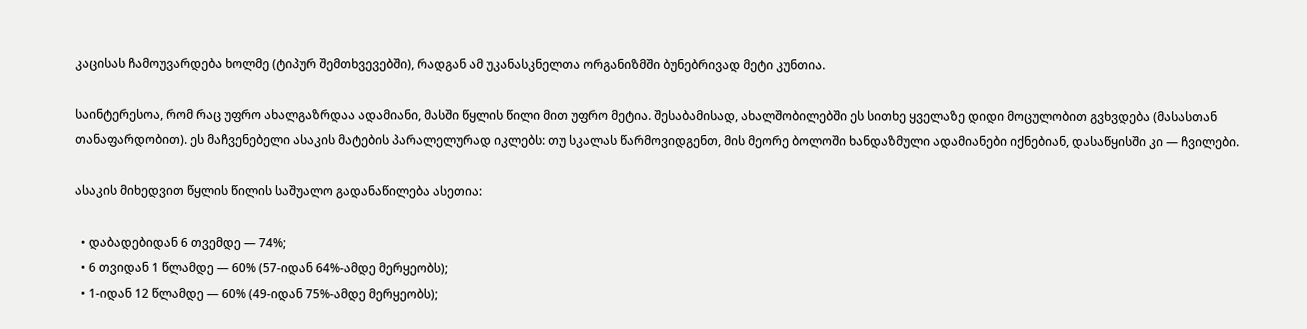კაცისას ჩამოუვარდება ხოლმე (ტიპურ შემთხვევებში), რადგან ამ უკანასკნელთა ორგანიზმში ბუნებრივად მეტი კუნთია.

საინტერესოა, რომ რაც უფრო ახალგაზრდაა ადამიანი, მასში წყლის წილი მით უფრო მეტია. შესაბამისად, ახალშობილებში ეს სითხე ყველაზე დიდი მოცულობით გვხვდება (მასასთან თანაფარდობით). ეს მაჩვენებელი ასაკის მატების პარალელურად იკლებს: თუ სკალას წარმოვიდგენთ, მის მეორე ბოლოში ხანდაზმული ადამიანები იქნებიან, დასაწყისში კი — ჩვილები.

ასაკის მიხედვით წყლის წილის საშუალო გადანაწილება ასეთია:

  • დაბადებიდან 6 თვემდე — 74%;
  • 6 თვიდან 1 წლამდე — 60% (57-იდან 64%-ამდე მერყეობს);
  • 1-იდან 12 წლამდე — 60% (49-იდან 75%-ამდე მერყეობს);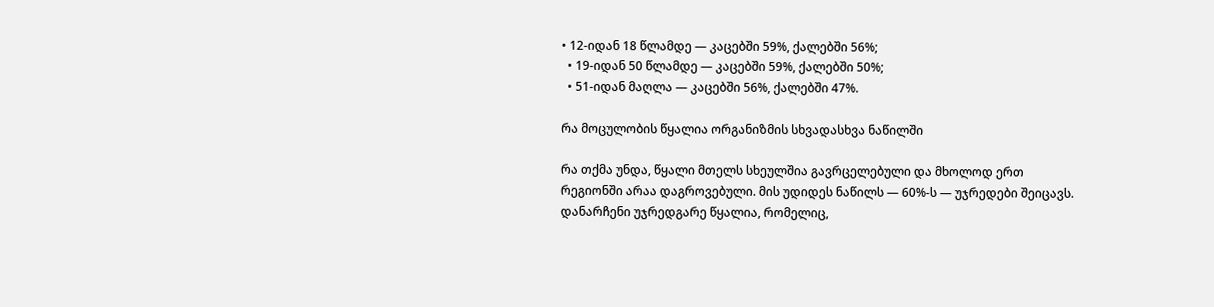• 12-იდან 18 წლამდე — კაცებში 59%, ქალებში 56%;
  • 19-იდან 50 წლამდე — კაცებში 59%, ქალებში 50%;
  • 51-იდან მაღლა — კაცებში 56%, ქალებში 47%.

რა მოცულობის წყალია ორგანიზმის სხვადასხვა ნაწილში

რა თქმა უნდა, წყალი მთელს სხეულშია გავრცელებული და მხოლოდ ერთ რეგიონში არაა დაგროვებული. მის უდიდეს ნაწილს — 60%-ს — უჯრედები შეიცავს. დანარჩენი უჯრედგარე წყალია, რომელიც,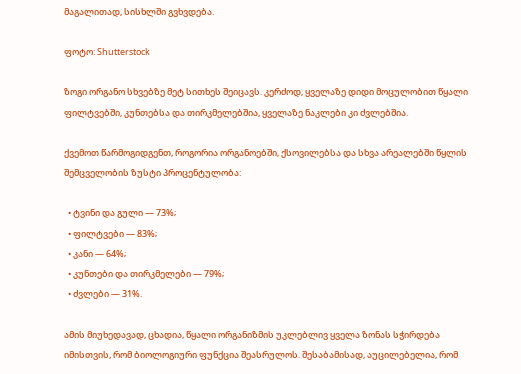მაგალითად, სისხლში გვხვდება.

ფოტო: Shutterstock

ზოგი ორგანო სხვებზე მეტ სითხეს შეიცავს. კერძოდ, ყველაზე დიდი მოცულობით წყალი ფილტვებში, კუნთებსა და თირკმელებშია, ყველაზე ნაკლები კი ძვლებშია.

ქვემოთ წარმოგიდგენთ, როგორია ორგანოებში, ქსოვილებსა და სხვა არეალებში წყლის შემცველობის ზუსტი პროცენტულობა:

  • ტვინი და გული — 73%;
  • ფილტვები — 83%;
  • კანი — 64%;
  • კუნთები და თირკმელები — 79%;
  • ძვლები — 31%.

ამის მიუხედავად, ცხადია, წყალი ორგანიზმის უკლებლივ ყველა ზონას სჭირდება იმისთვის, რომ ბიოლოგიური ფუნქცია შეასრულოს. შესაბამისად, აუცილებელია, რომ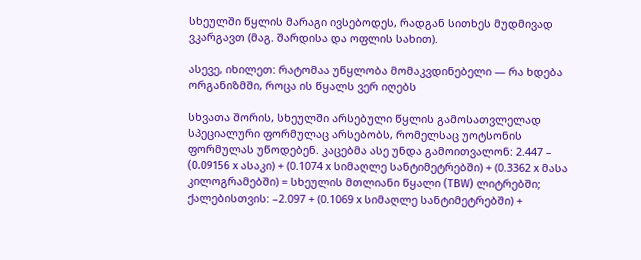სხეულში წყლის მარაგი ივსებოდეს, რადგან სითხეს მუდმივად ვკარგავთ (მაგ. შარდისა და ოფლის სახით).

ასევე, იხილეთ: რატომაა უწყლობა მომაკვდინებელი — რა ხდება ორგანიზმში, როცა ის წყალს ვერ იღებს

სხვათა შორის, სხეულში არსებული წყლის გამოსათვლელად სპეციალური ფორმულაც არსებობს, რომელსაც უოტსონის ფორმულას უწოდებენ. კაცებმა ასე უნდა გამოითვალონ: 2.447 – (0.09156 x ასაკი) + (0.1074 x სიმაღლე სანტიმეტრებში) + (0.3362 x მასა კილოგრამებში) = სხეულის მთლიანი წყალი (TBW) ლიტრებში; ქალებისთვის: –2.097 + (0.1069 x სიმაღლე სანტიმეტრებში) +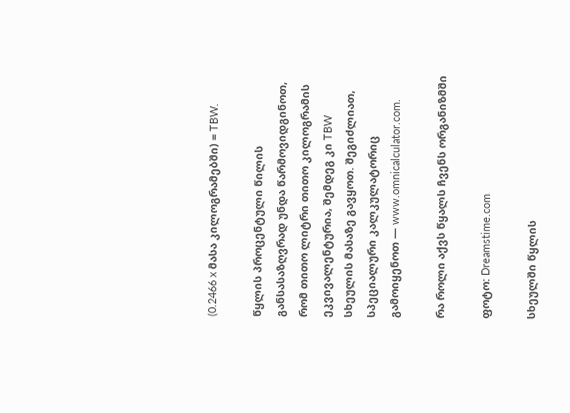(0.2466 x მასა კილოგრამებში) = TBW.

წყლის პროცენტული წილის განსასაზღვრად უნდა წარმოვიდგინოთ, რომ თითო ლიტრი თითო კილოგრამის ეკვივალენტურია, შემდეგ კი TBW სხეულის მასაზე გავყოთ. შეგიძლიათ, სპეციალური კალკულატორიც გამოიყენოთ — www.omnicalculator.com.

რა როლი აქვს წყალს ჩვენს ორგანიზმში

ფოტო: Dreamstime.com

სხეულში წყლის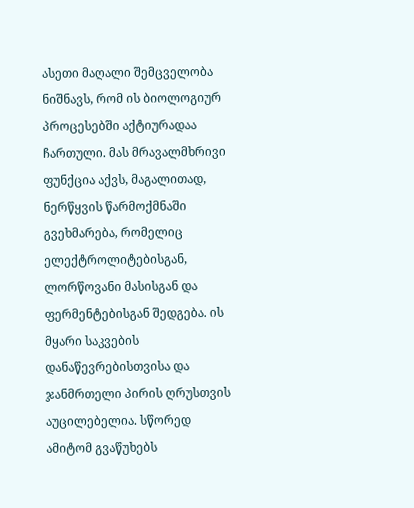ასეთი მაღალი შემცველობა ნიშნავს, რომ ის ბიოლოგიურ პროცესებში აქტიურადაა ჩართული. მას მრავალმხრივი ფუნქცია აქვს, მაგალითად, ნერწყვის წარმოქმნაში გვეხმარება, რომელიც ელექტროლიტებისგან, ლორწოვანი მასისგან და ფერმენტებისგან შედგება. ის მყარი საკვების დანაწევრებისთვისა და ჯანმრთელი პირის ღრუსთვის აუცილებელია. სწორედ ამიტომ გვაწუხებს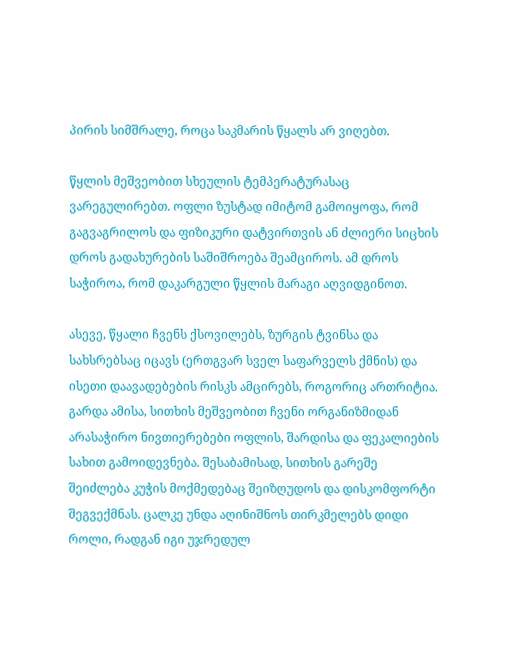პირის სიმშრალე, როცა საკმარის წყალს არ ვიღებთ.

წყლის მეშვეობით სხეულის ტემპერატურასაც ვარეგულირებთ. ოფლი ზუსტად იმიტომ გამოიყოფა, რომ გაგვაგრილოს და ფიზიკური დატვირთვის ან ძლიერი სიცხის დროს გადახურების საშიშროება შეამციროს. ამ დროს საჭიროა, რომ დაკარგული წყლის მარაგი აღვიდგინოთ.

ასევე, წყალი ჩვენს ქსოვილებს, ზურგის ტვინსა და სახსრებსაც იცავს (ერთგვარ სველ საფარველს ქმნის) და ისეთი დაავადებების რისკს ამცირებს, როგორიც ართრიტია. გარდა ამისა, სითხის მეშვეობით ჩვენი ორგანიზმიდან არასაჭირო ნივთიერებები ოფლის, შარდისა და ფეკალიების სახით გამოიდევნება. შესაბამისად, სითხის გარეშე შეიძლება კუჭის მოქმედებაც შეიზღუდოს და დისკომფორტი შეგვექმნას. ცალკე უნდა აღინიშნოს თირკმელებს დიდი როლი, რადგან იგი უჯრედულ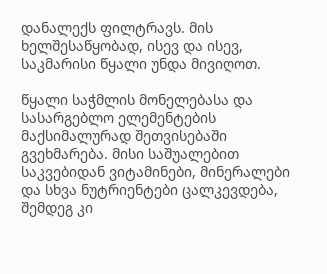დანალექს ფილტრავს. მის ხელშესაწყობად, ისევ და ისევ, საკმარისი წყალი უნდა მივიღოთ.

წყალი საჭმლის მონელებასა და სასარგებლო ელემენტების მაქსიმალურად შეთვისებაში გვეხმარება. მისი საშუალებით საკვებიდან ვიტამინები, მინერალები და სხვა ნუტრიენტები ცალკევდება, შემდეგ კი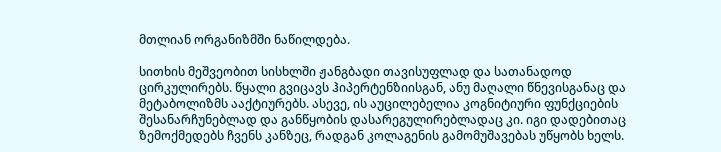მთლიან ორგანიზმში ნაწილდება.

სითხის მეშვეობით სისხლში ჟანგბადი თავისუფლად და სათანადოდ ცირკულირებს. წყალი გვიცავს ჰიპერტენზიისგან, ანუ მაღალი წნევისგანაც და მეტაბოლიზმს ააქტიურებს. ასევე, ის აუცილებელია კოგნიტიური ფუნქციების შესანარჩუნებლად და განწყობის დასარეგულირებლადაც კი. იგი დადებითაც ზემოქმედებს ჩვენს კანზეც, რადგან კოლაგენის გამომუშავებას უწყობს ხელს.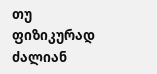თუ ფიზიკურად ძალიან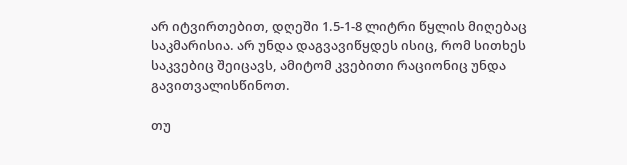არ იტვირთებით, დღეში 1.5-1-8 ლიტრი წყლის მიღებაც საკმარისია. არ უნდა დაგვავიწყდეს ისიც, რომ სითხეს საკვებიც შეიცავს, ამიტომ კვებითი რაციონიც უნდა გავითვალისწინოთ.

თუ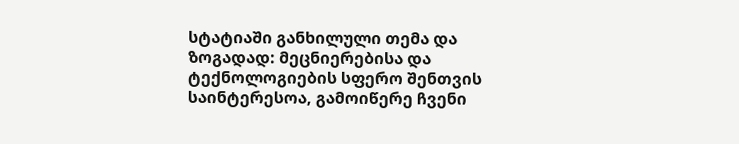სტატიაში განხილული თემა და ზოგადად: მეცნიერებისა და ტექნოლოგიების სფერო შენთვის საინტერესოა, გამოიწერე ჩვენი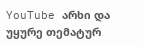YouTube არხი და უყურე თემატურ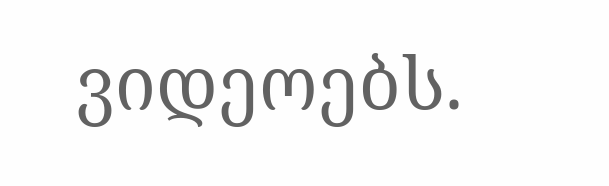ვიდეოებს.